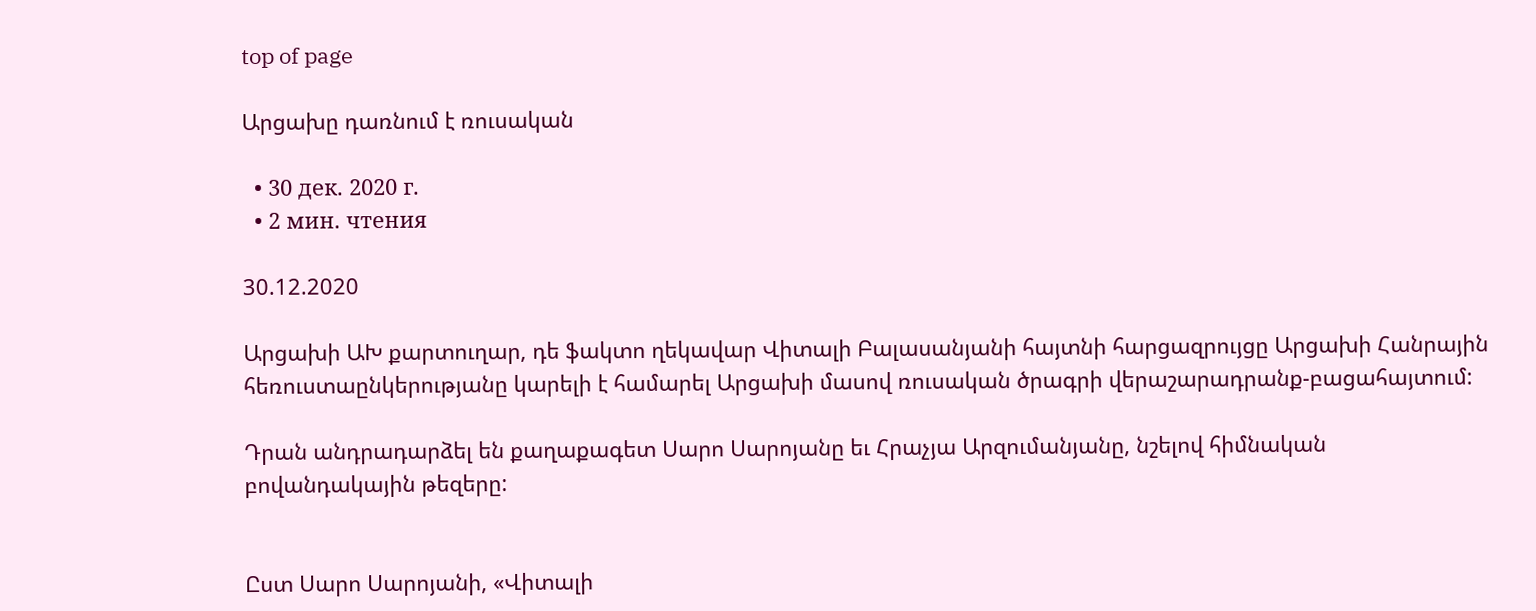top of page

Արցախը դառնում է ռուսական

  • 30 дек. 2020 г.
  • 2 мин. чтения

30.12.2020

Արցախի ԱԽ քարտուղար, դե ֆակտո ղեկավար Վիտալի Բալասանյանի հայտնի հարցազրույցը Արցախի Հանրային հեռուստաընկերությանը կարելի է համարել Արցախի մասով ռուսական ծրագրի վերաշարադրանք-բացահայտում:

Դրան անդրադարձել են քաղաքագետ Սարո Սարոյանը եւ Հրաչյա Արզումանյանը, նշելով հիմնական բովանդակային թեզերը:


Ըստ Սարո Սարոյանի, «Վիտալի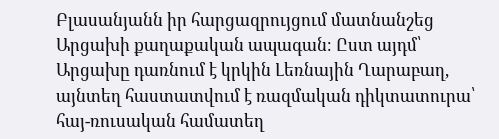Բլասանյանն իր հարցազրույցում մատնանշեց Արցախի քաղաքական ապագան։ Ըստ այդմ՝ Արցախը դառնում է կրկին Լեռնային Ղարաբաղ, այնտեղ հաստատվում է ռազմական դիկտատուրա՝ հայ-ռուսական համատեղ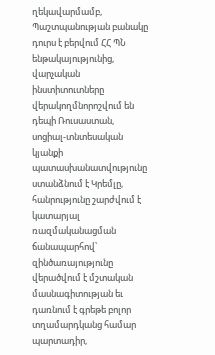ղեկավարմամբ, Պաշտպանության բանակը դուրս է բերվում ՀՀ ՊՆ ենթակայությունից, վարչական ինստիտուտները վերակողմնորոշվում են դեպի Ռուսաստան, սոցիալ-տնտեսական կյանքի պատասխանատվությունը ստանձնում է Կրեմլը, հանրությունը շարժվում է կատարյալ ռազմականացման ճանապարհով՝ զինծառայությունը վերածվում է մշտական մասնագիտության եւ դառնում է գրեթե բոլոր տղամարդկանց համար պարտադիր,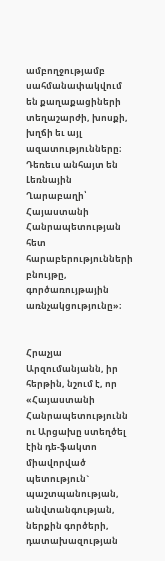ամբողջությամբ սահմանափակվում են քաղաքացիների տեղաշարժի, խոսքի, խղճի եւ այլ ազատությունները։ Դեռեւս անհայտ են Լեռնային Ղարաբաղի՝ Հայաստանի Հանրապետության հետ հարաբերությունների բնույթը, գործառույթային առնչակցությունը»։


Հրաչյա Արզումանյանն, իր հերթին, նշում է, որ «Հայաստանի Հանրապետությունն ու Արցախը ստեղծել էին դե-ֆակտո միավորված պետություն` պաշտպանության, անվտանգության, ներքին գործերի, դատախազության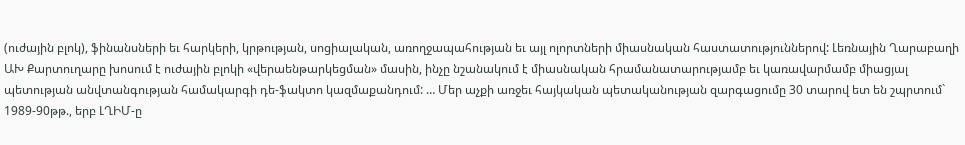(ուժային բլոկ), ֆինանսների եւ հարկերի, կրթության, սոցիալական, առողջապահության եւ այլ ոլորտների միասնական հաստատություններով: Լեռնային Ղարաբաղի ԱԽ Քարտուղարը խոսում է ուժային բլոկի «վերաենթարկեցման» մասին, ինչը նշանակում է միասնական հրամանատարությամբ եւ կառավարմամբ միացյալ պետության անվտանգության համակարգի դե-ֆակտո կազմաքանդում: … Մեր աչքի առջեւ հայկական պետականության զարգացումը 30 տարով ետ են շպրտում` 1989-90թթ., երբ ԼՂԻՄ-ը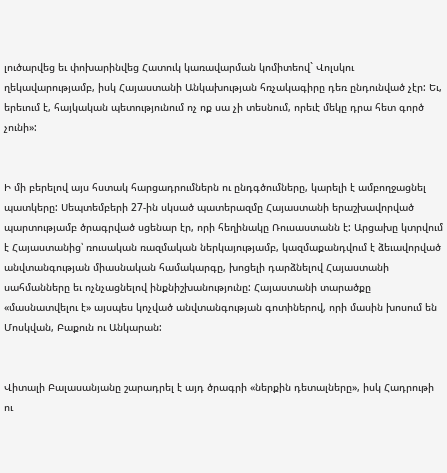լուծարվեց եւ փոխարինվեց Հատուկ կառավարման կոմիտեով` Վոլսկու ղեկավարությամբ, իսկ Հայաստանի Անկախության հռչակագիրը դեռ ընդունված չէր: Եւ, երեւում է, հայկական պետությունում ոչ ոք սա չի տեսնում, որեւէ մեկը դրա հետ գործ չունի»:


Ի մի բերելով այս հստակ հարցադրումներն ու ընդգծումները, կարելի է ամբողջացնել պատկերը: Սեպտեմբերի 27-ին սկսած պատերազմը Հայաստանի երաշխավորված պարտությամբ ծրագրված սցենար էր, որի հեղինակը Ռուսաստանն է: Արցախը կտրվում է Հայաստանից՝ ռուսական ռազմական ներկայությամբ, կազմաքանդվում է ձեւավորված անվտանգության միասնական համակարգը, խոցելի դարձնելով Հայաստանի սահմանները եւ ոչնչացնելով ինքնիշխանությունը: Հայաստանի տարածքը «մասնատվելու է» այսպես կոչված անվտանգության գոտիներով, որի մասին խոսում են Մոսկվան, Բաքուն ու Անկարան:


Վիտալի Բալասանյանը շարադրել է այդ ծրագրի «ներքին դետալները», իսկ Հադրութի ու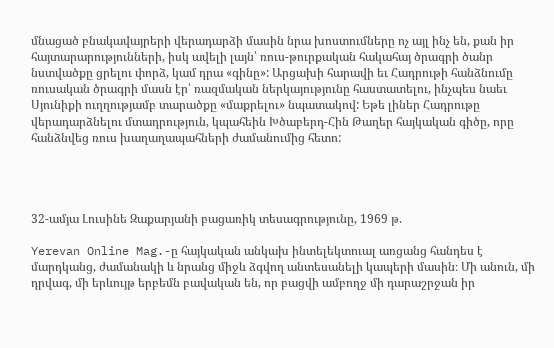մնացած բնակավայրերի վերադարձի մասին նրա խոստումները ոչ այլ ինչ են, քան իր հայտարարությունների, իսկ ավելի լայն՝ ռուս-թուրքական հակահայ ծրագրի ծանր նստվածքը ցրելու փորձ, կամ դրա «գինը»: Արցախի հարավի եւ Հադրութի հանձնումը ռուսական ծրագրի մասն էր՝ ռազմական ներկայությունը հաստատելու, ինչպես նաեւ Սյունիքի ուղղությամբ տարածքը «մաքրելու» նպատակով: Եթե լիներ Հադրութը վերադարձնելու մտադրություն, կպահեին Խծաբերդ-Հին Թաղեր հայկական գիծը, որը հանձնվեց ռուս խաղաղապահների ժամանումից հետո:




32-ամյա Լուսինե Զաքարյանի բացառիկ տեսագրությունը, 1969 թ.

Yerevan Online Mag.-ը հայկական անկախ ինտելեկտուալ առցանց հանդես է մարդկանց, ժամանակի և նրանց միջև ձգվող անտեսանելի կապերի մասին։ Մի անուն, մի դրվագ, մի երևույթ երբեմն բավական են, որ բացվի ամբողջ մի դարաշրջան իր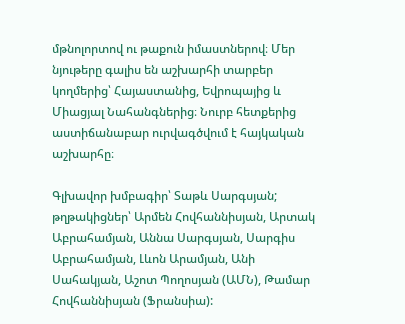մթնոլորտով ու թաքուն իմաստներով։ Մեր նյութերը գալիս են աշխարհի տարբեր կողմերից՝ Հայաստանից, Եվրոպայից և Միացյալ Նահանգներից։ Նուրբ հետքերից աստիճանաբար ուրվագծվում է հայկական աշխարհը։

Գլխավոր խմբագիր՝ Տաթև Սարգսյան; թղթակիցներ՝ Արմեն Հովհաննիսյան, Արտակ Աբրահամյան, Աննա Սարգսյան, Սարգիս Աբրահամյան, Լևոն Արամյան, Անի Սահակյան, Աշոտ Պողոսյան (ԱՄՆ), Թամար Հովհաննիսյան (Ֆրանսիա):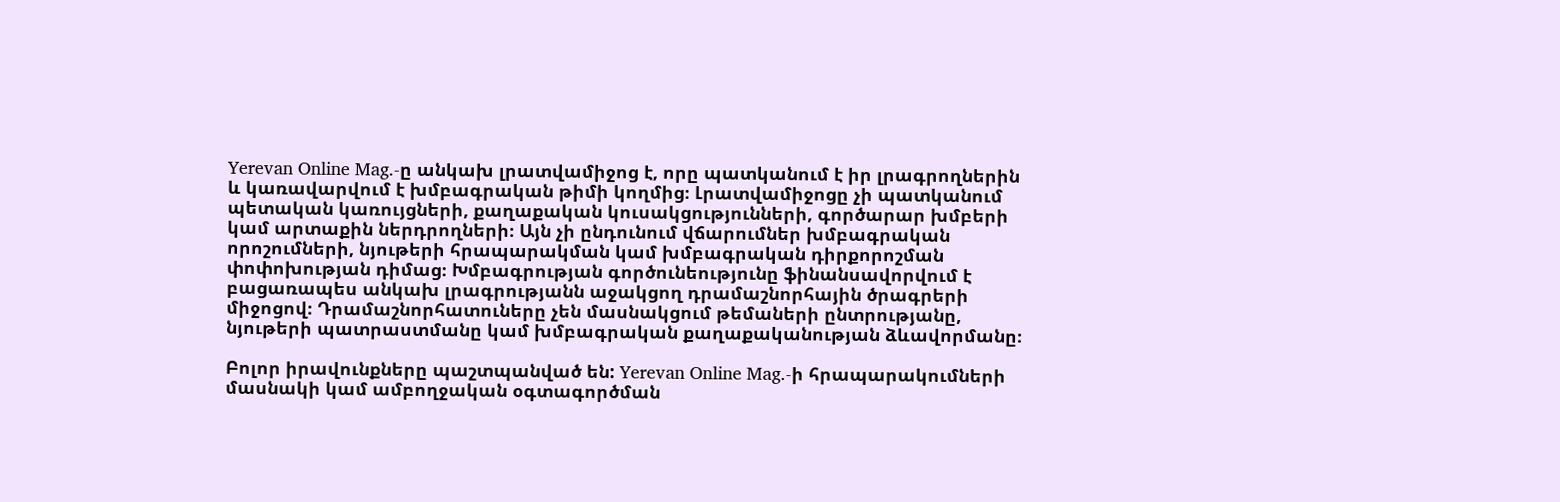Yerevan Online Mag.-ը անկախ լրատվամիջոց է, որը պատկանում է իր լրագրողներին և կառավարվում է խմբագրական թիմի կողմից։ Լրատվամիջոցը չի պատկանում պետական կառույցների, քաղաքական կուսակցությունների, գործարար խմբերի կամ արտաքին ներդրողների։ Այն չի ընդունում վճարումներ խմբագրական որոշումների, նյութերի հրապարակման կամ խմբագրական դիրքորոշման փոփոխության դիմաց։ Խմբագրության գործունեությունը ֆինանսավորվում է բացառապես անկախ լրագրությանն աջակցող դրամաշնորհային ծրագրերի միջոցով։ Դրամաշնորհատուները չեն մասնակցում թեմաների ընտրությանը, նյութերի պատրաստմանը կամ խմբագրական քաղաքականության ձևավորմանը։

Բոլոր իրավունքները պաշտպանված են: Yerevan Online Mag.-ի հրապարակումների մասնակի կամ ամբողջական օգտագործման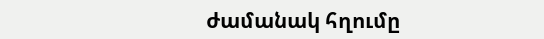ժամանակ հղումը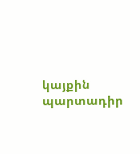կայքին պարտադիր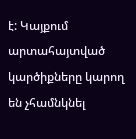է: Կայքում արտահայտված կարծիքները կարող են չհամնկնել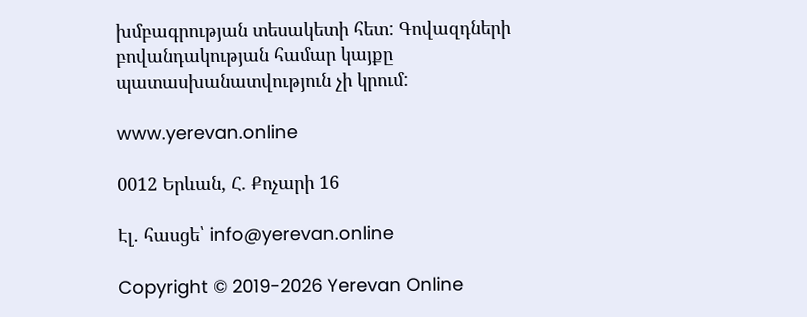խմբագրության տեսակետի հետ: Գովազդների բովանդակության համար կայքը պատասխանատվություն չի կրում:

www.yerevan.online

0012 Երևան, Հ. Քոչարի 16

Էլ. հասցե՝ info@yerevan.online

Copyright © 2019-2026 Yerevan Online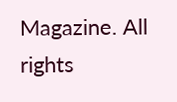Magazine. All rights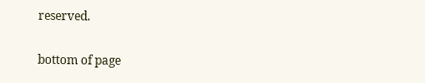reserved.

bottom of page